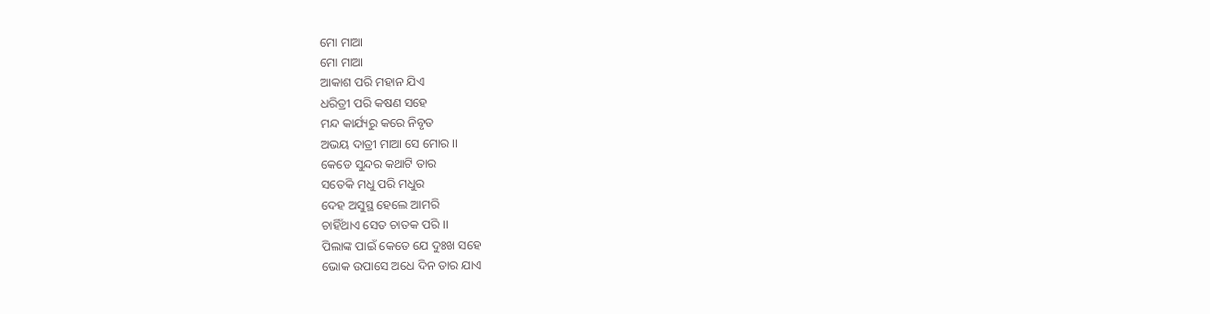ମୋ ମାଆ
ମୋ ମାଆ
ଆକାଶ ପରି ମହାନ ଯିଏ
ଧରିତ୍ରୀ ପରି କଷଣ ସହେ
ମନ୍ଦ କାର୍ଯ୍ୟରୁ କରେ ନିବୃତ
ଅଭୟ ଦାତ୍ରୀ ମାଆ ସେ ମୋର ।।
କେଡେ ସୁନ୍ଦର କଥାଟି ତାର
ସତେକି ମଧୁ ପରି ମଧୁର
ଦେହ ଅସୁସ୍ଥ ହେଲେ ଆମରି
ଚାହିଁଥାଏ ସେତ ଚାତକ ପରି ।।
ପିଲାଙ୍କ ପାଇଁ କେତେ ଯେ ଦୁଃଖ ସହେ
ଭୋକ ଉପାସେ ଅଧେ ଦିନ ତାର ଯାଏ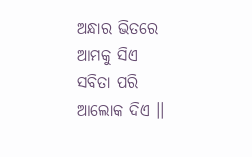ଅନ୍ଧାର ଭିତରେ ଆମକୁ ସିଏ
ସବିତା ପରି ଆଲୋକ ଦିଏ ।।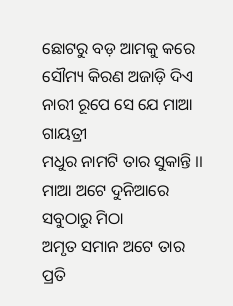ଛୋଟରୁ ବଡ଼ ଆମକୁ କରେ
ସୌମ୍ୟ କିରଣ ଅଜାଡ଼ି ଦିଏ
ନାରୀ ରୂପେ ସେ ଯେ ମାଆ ଗାୟତ୍ରୀ
ମଧୁର ନାମଟି ତାର ସୁକାନ୍ତି ।।
ମାଆ ଅଟେ ଦୁନିଆରେ ସବୁଠାରୁ ମିଠା
ଅମୃତ ସମାନ ଅଟେ ତାର ପ୍ରତି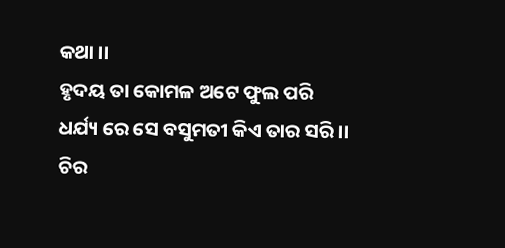କଥା ।।
ହୃଦୟ ତା କୋମଳ ଅଟେ ଫୁଲ ପରି
ଧର୍ଯ୍ୟ ରେ ସେ ବସୁମତୀ କିଏ ତାର ସରି ।।
ଚିର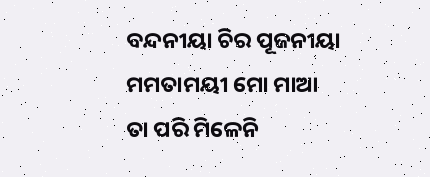ବନ୍ଦନୀୟା ଚିର ପୂଜନୀୟା
ମମତାମୟୀ ମୋ ମାଆ
ତା ପରି ମିଳେନି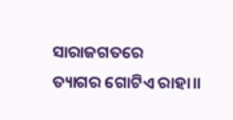ସାରାଜଗତରେ
ତ୍ୟାଗର ଗୋଟିଏ ରାହା।।